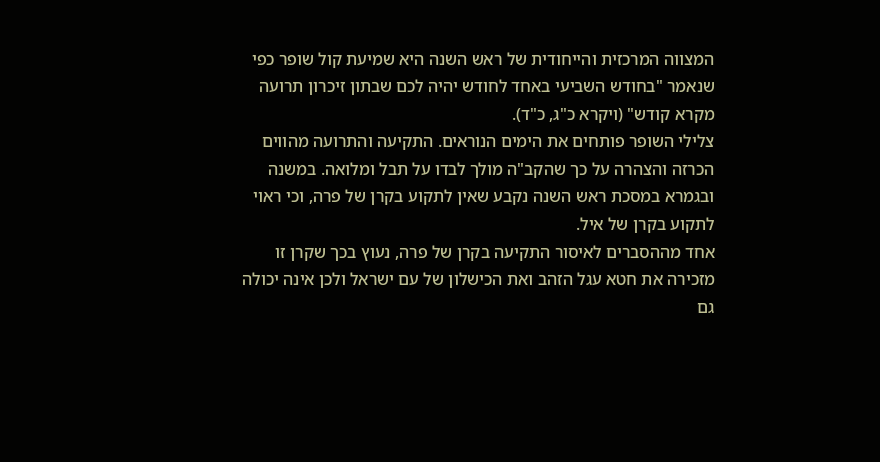המצווה המרכזית והייחודית של ראש השנה היא שמיעת קול שופר כפי שנאמר "בחודש השביעי באחד לחודש יהיה לכם שבתון זיכרון תרועה מקרא קודש" (ויקרא כ"ג, כ"ד).
צלילי השופר פותחים את הימים הנוראים. התקיעה והתרועה מהווים הכרזה והצהרה על כך שהקב"ה מולך לבדו על תבל ומלואה. במשנה ובגמרא במסכת ראש השנה נקבע שאין לתקוע בקרן של פרה, וכי ראוי לתקוע בקרן של איל.
אחד מההסברים לאיסור התקיעה בקרן של פרה, נעוץ בכך שקרן זו מזכירה את חטא עגל הזהב ואת הכישלון של עם ישראל ולכן אינה יכולה גם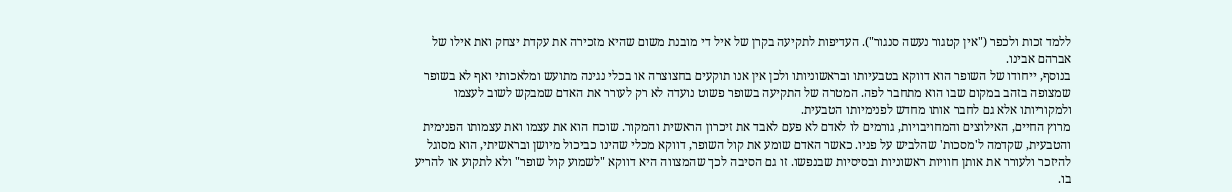ללמד זכות ולכפר ("אין קטגור נעשה סנגור"). העדיפות לתקיעה בקרן של איל די מובנת משום שהיא מזכירה את עקדת יצחק ואת אילו של אברהם אבינו.
בנוסף, ייחודו של השופר הוא דווקא בטבעיותו ובראשוניותו ולכן אין אנו תוקעים בחצוצרה או בכלי נגינה מתועש ומלאכותי ואף לא בשופר שמצופה בזהב במקום שבו הוא מתחבר לפה. המטרה של התקיעה בשופר פשוט נועדה לא רק לעורר את האדם שמבקש לשוב לעצמו ולמקוריותו אלא גם לחבר אותו מחדש לפנימיותו הטבעית.
מרוץ החיים, האילוצים והמחויבויות, גורמים לו לאדם לא פעם לאבד את זיכרון הראשית והמקור. שוכח הוא את עצמו ואת עצמותו הפנימית והטבעית, שקדמה ל'מסכות' שהלביש על פניו. כאשר האדם שומע את קול השופר, דווקא מכלי שהינו כביכול מיושן ובראשיתי, הוא מסוגל להיזכר ולעורר את אותן חוויות ראשוניות ובסיסיות שבנפשו. זו גם הסיבה לכך שהמצווה היא דווקא "לשמוע קול שופר" ולא לתקוע או להריע בו.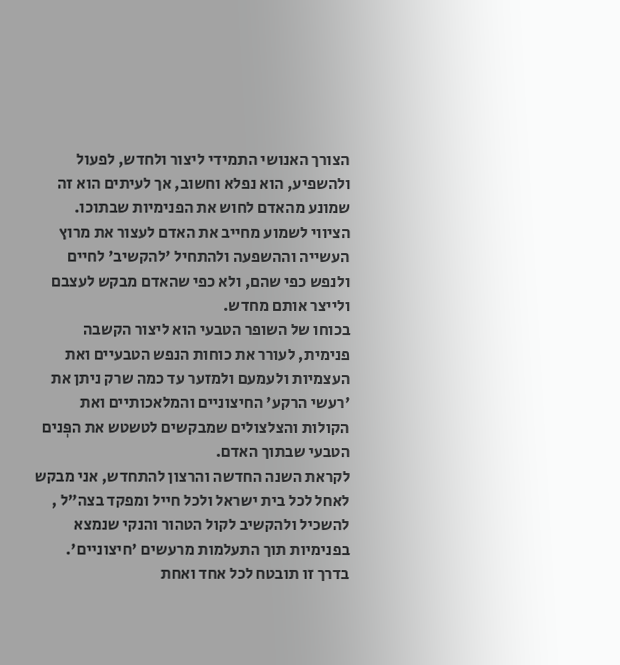הצורך האנושי התמידי ליצור ולחדש, לפעול ולהשפיע, הוא נפלא וחשוב, אך לעיתים הוא זה שמונע מהאדם לחוש את הפנימיות שבתוכו. הציווי לשמוע מחייב את האדם לעצור את מרוץ העשייה וההשפעה ולהתחיל 'להקשיב' לחיים ולנפש כפי שהם, ולא כפי שהאדם מבקש לעצבם ולייצר אותם מחדש.
בכוחו של השופר הטבעי הוא ליצור הקשבה פנימית, לעורר את כוחות הנפש הטבעיים ואת העצמיות ולעמעם ולמזער עד כמה שרק ניתן את 'רעשי הרקע' החיצוניים והמלאכותיים ואת הקולות והצלצולים שמבקשים לטשטש את הפְּנים הטבעי שבתוך האדם.
לקראת השנה החדשה והרצון להתחדש, אני מבקש לאחל לכל בית ישראל ולכל חייל ומפקד בצה"ל , להשכיל ולהקשיב לקול הטהור והנקי שנמצא בפנימיות תוך התעלמות מרעשים 'חיצוניים'. בדרך זו תובטח לכל אחד ואחת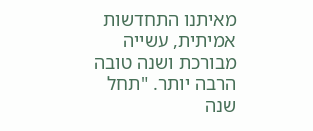מאיתנו התחדשות אמיתית, עשייה מבורכת ושנה טובה הרבה יותר. "תחל שנה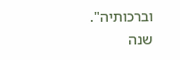וברכותיה".
שנה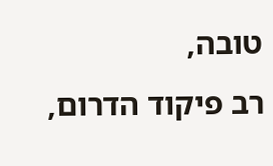טובה,
רב פיקוד הדרום,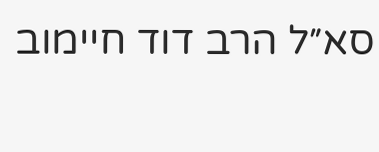סא״ל הרב דוד חיימוב